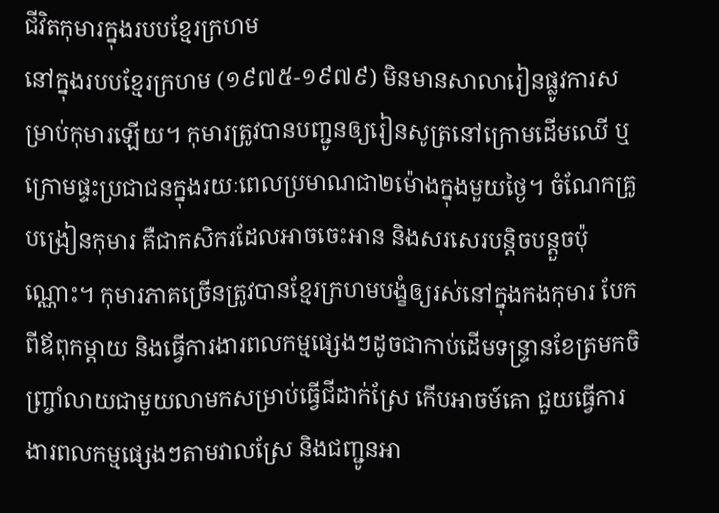ជីវិតកុមារក្នុងរបបខ្មែរក្រហម
នៅក្នុងរបបខ្មែរក្រហម (១៩៧៥-១៩៧៩) មិនមានសាលារៀនផ្លូវការសម្រាប់កុមារឡើយ។ កុមារត្រូវបានបញ្ជូនឲ្យរៀនសូត្រនៅក្រោមដើមឈើ ឬក្រោមផ្ទះប្រជាជនក្នុងរយៈពេលប្រមាណជា២ម៉ោងក្នុងមួយថ្ងៃ។ ចំណែកគ្រូបង្រៀនកុមារ គឺជាកសិករដែលអាចចេះអាន និងសរសេរបន្តិចបន្តួចប៉ុណ្ណោះ។ កុមារភាគច្រើនត្រូវបានខ្មែរក្រហមបង្ខំឲ្យរស់នៅក្នុងកងកុមារ បែកពីឪពុកម្តាយ និងធ្វើការងារពលកម្មផ្សេងៗដូចជាកាប់ដើមទន្ទ្រានខែត្រមកចិញ្ច្រាំលាយជាមួយលាមកសម្រាប់ធ្វើជីដាក់ស្រែ កើបអាចម៍គោ ជួយធ្វើការងារពលកម្មផ្សេងៗតាមវាលស្រែ និងជញ្ជូនអា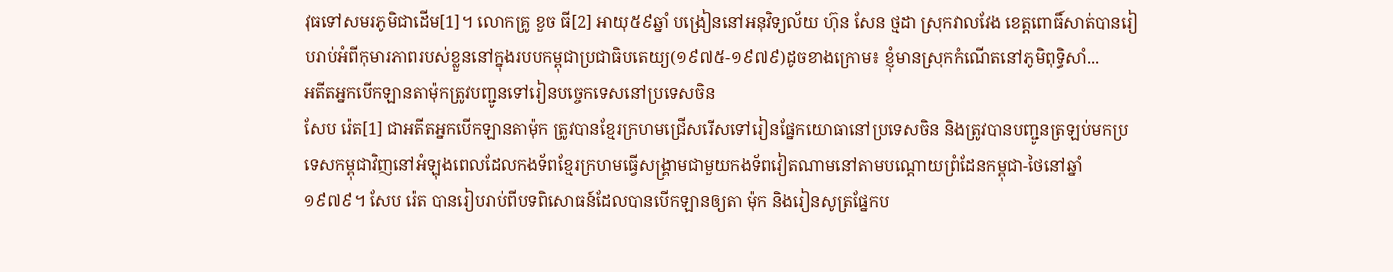វុធទៅសមរភូមិជាដើម[1]។ លោកគ្រូ ខួច ធី[2] អាយុ៥៩ឆ្នាំ បង្រៀននៅអនុវិទ្យល័យ ហ៊ុន សែន ថ្មដា ស្រុកវាលវែង ខេត្តពោធិ៍សាត់បានរៀបរាប់អំពីកុមារភាពរបស់ខ្លួននៅក្នុងរបបកម្ពុជាប្រជាធិបតេយ្យ(១៩៧៥-១៩៧៩)ដូចខាងក្រោម៖ ខ្ញុំមានស្រុកកំណើតនៅភូមិពុទ្ធិសាំ...
អតីតអ្នកបើកឡានតាម៉ុកត្រូវបញ្ជូនទៅរៀនបច្ចេកទេសនៅប្រទេសចិន
សែប រ៉េត[1] ជាអតីតអ្នកបើកឡានតាម៉ុក ត្រូវបានខ្មែរក្រហមជ្រើសរើសទៅរៀនផ្នែកយោធានៅប្រទេសចិន និងត្រូវបានបញ្ជូនត្រឡប់មកប្រទេសកម្ពុជាវិញនៅអំឡុងពេលដែលកងទ័ពខ្មែរក្រហមធ្វើសង្រ្គាមជាមួយកងទ័ពវៀតណាមនៅតាមបណ្ដោយព្រំដែនកម្ពុជា-ថៃនៅឆ្នាំ១៩៧៩។ សែប រ៉េត បានរៀបរាប់ពីបទពិសោធន៍ដែលបានបើកឡានឲ្យតា ម៉ុក និងរៀនសូត្រផ្នែកប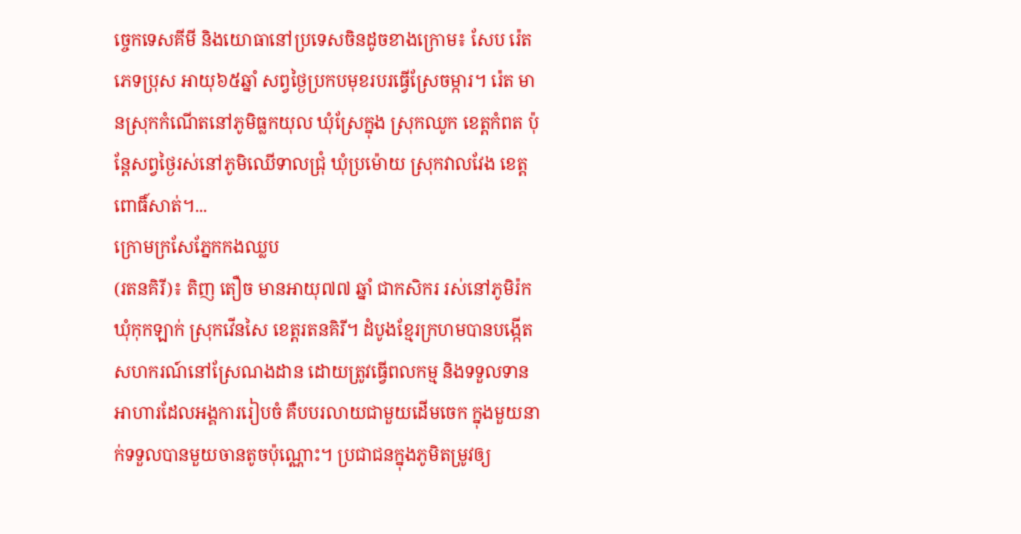ច្ចេកទេសគីមី និងយោធានៅប្រទេសចិនដូចខាងក្រោម៖ សែប រ៉េត ភេទប្រុស អាយុ៦៥ឆ្នាំ សព្វថ្ងៃប្រកបមុខរបរធ្វើស្រែចម្ការ។ រ៉េត មានស្រុកកំណើតនៅភូមិធ្លកយុល ឃុំស្រែក្នុង ស្រុកឈូក ខេត្តកំពត ប៉ុន្តែសព្វថ្ងៃរស់នៅភូមិឈើទាលជ្រុំ ឃុំប្រម៉ោយ ស្រុកវាលវែង ខេត្តពោធិ៍សាត់។...
ក្រោមក្រសែភ្នែកកងឈ្លប
(រតនគិរី)៖ តិញ តឿច មានអាយុ៧៧ ឆ្នាំ ជាកសិករ រស់នៅភូមិរ៉ក ឃុំកុកឡាក់ ស្រុកវើនសៃ ខេត្តរតនគិរី។ ដំបូងខ្មែរក្រហមបានបង្កើតសហករណ៍នៅស្រែណងដាន ដោយត្រូវធ្វើពលកម្ម និងទទួលទានអាហារដែលអង្គការរៀបចំ គឺបបរលាយជាមួយដើមចេក ក្នុងមួយនាក់ទទួលបានមួយចានតូចប៉ុណ្ណោះ។ ប្រជាជនក្នុងភូមិតម្រូវឲ្យ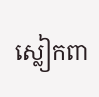ស្លៀកពា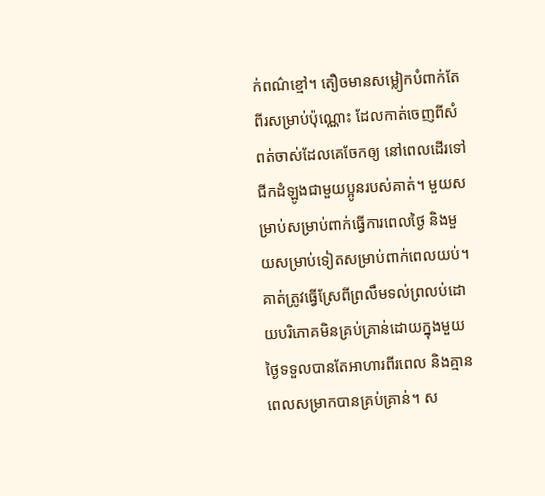ក់ពណ៌ខ្មៅ។ តឿចមានសម្លៀកបំពាក់តែពីរសម្រាប់ប៉ុណ្ណោះ ដែលកាត់ចេញពីសំពត់ចាស់ដែលគេចែកឲ្យ នៅពេលដើរទៅជីកដំឡូងជាមួយប្អូនរបស់គាត់។ មួយសម្រាប់សម្រាប់ពាក់ធ្វើការពេលថ្ងៃ និងមួយសម្រាប់ទៀតសម្រាប់ពាក់ពេលយប់។ គាត់ត្រូវធ្វើស្រែពីព្រលឹមទល់ព្រលប់ដោយបរិភោគមិនគ្រប់គ្រាន់ដោយក្នុងមួយថ្ងៃទទួលបានតែអាហារពីរពេល និងគ្មានពេលសម្រាកបានគ្រប់គ្រាន់។ ស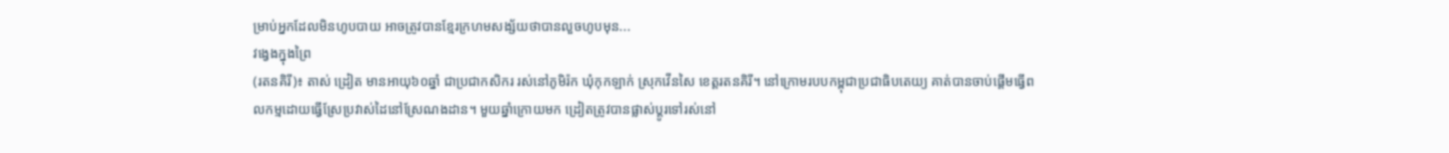ម្រាប់អ្នកដែលមិនហូបបាយ អាចត្រូវបានខ្មែរក្រហមសង្ស័យថាបានលួចហូបមុន...
វង្វេងក្នុងព្រៃ
(រតនគិរី)៖ តាស់ ដ្រៀត មានអាយុ៦០ឆ្នាំ ជាប្រជាកសិករ រស់នៅភូមិរ៉ក ឃុំកុកឡាក់ ស្រុកវើនសៃ ខេត្តរតនគិរី។ នៅក្រោមរបបកម្ពុជាប្រជាធិបតេយ្យ គាត់បានចាប់ផ្ដើមធ្វើពលកម្មដោយធ្វើស្រែប្រវាស់ដៃនៅស្រែណងដាន។ មួយឆ្នាំក្រោយមក ដ្រៀតត្រូវបានផ្លាស់ប្តូរទៅរស់នៅ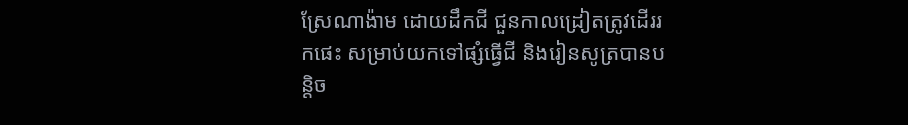ស្រែណាង៉ាម ដោយដឹកជី ជួនកាលដ្រៀតត្រូវដើររកផេះ សម្រាប់យកទៅផ្សំធ្វើជី និងរៀនសូត្របានបន្តិច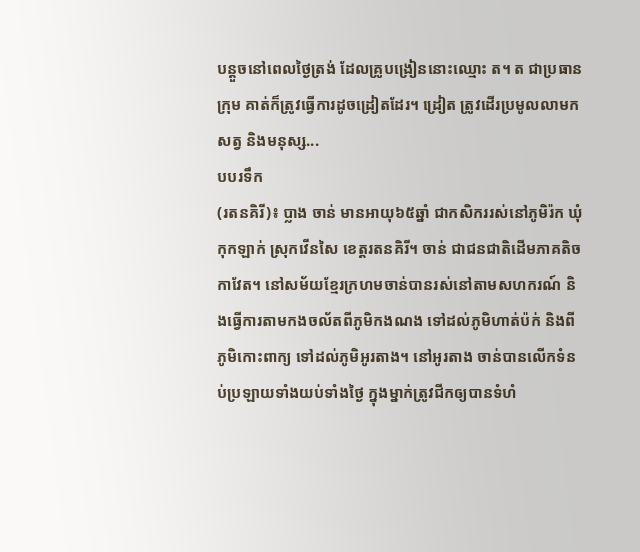បន្តួចនៅពេលថ្ងៃត្រង់ ដែលគ្រូបង្រៀននោះឈ្មោះ ត។ ត ជាប្រធានក្រុម គាត់ក៏ត្រូវធ្វើការដូចដ្រៀតដែរ។ ដ្រៀត ត្រូវដើរប្រមូលលាមកសត្វ និងមនុស្ស...
បបរទឹក
(រតនគិរី)៖ ប្លាង ចាន់ មានអាយុ៦៥ឆ្នាំ ជាកសិកររស់នៅភូមិរ៉ក ឃុំកុកឡាក់ ស្រុកវើនសៃ ខេត្តរតនគិរី។ ចាន់ ជាជនជាតិដើមភាគតិចកាវែត។ នៅសម័យខ្មែរក្រហមចាន់បានរស់នៅតាមសហករណ៍ និងធ្វើការតាមកងចល័តពីភូមិកងណង ទៅដល់ភូមិហាត់ប៉ក់ និងពីភូមិកោះពាក្យ ទៅដល់ភូមិអូរតាង។ នៅអូរតាង ចាន់បានលើកទំនប់ប្រឡាយទាំងយប់ទាំងថ្ងៃ ក្នុងម្នាក់ត្រូវជីកឲ្យបានទំហំ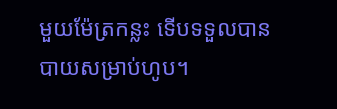មួយម៉ែត្រកន្លះ ទើបទទួលបានបាយសម្រាប់ហូប។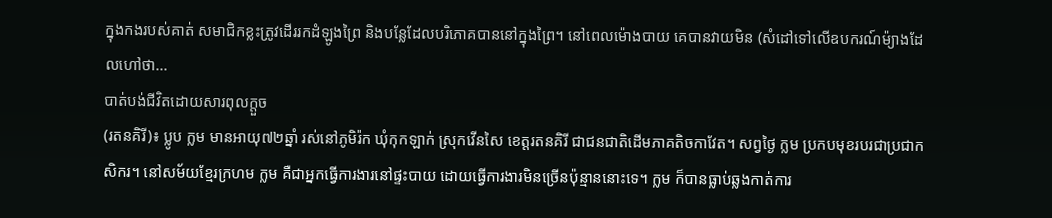ក្នុងកងរបស់គាត់ សមាជិកខ្លះត្រូវដើររកដំឡូងព្រៃ និងបន្លែដែលបរិភោគបាននៅក្នុងព្រៃ។ នៅពេលម៉ោងបាយ គេបានវាយមិន (សំដៅទៅលើឧបករណ៍ម៉្យាងដែលហៅថា...
បាត់បង់ជីវិតដោយសារពុលក្តួច
(រតនគិរី)៖ ប្លូប ក្លម មានអាយុ៧២ឆ្នាំ រស់នៅភូមិរ៉ក ឃុំកុកឡាក់ ស្រុកវើនសៃ ខេត្តរតនគិរី ជាជនជាតិដើមភាគតិចកាវែត។ សព្វថ្ងៃ ក្លម ប្រកបមុខរបរជាប្រជាកសិករ។ នៅសម័យខ្មែរក្រហម ក្លម គឺជាអ្នកធ្វើការងារនៅផ្ទះបាយ ដោយធ្វើការងារមិនច្រើនប៉ុន្មាននោះទេ។ ក្លម ក៏បានធ្លាប់ឆ្លងកាត់ការ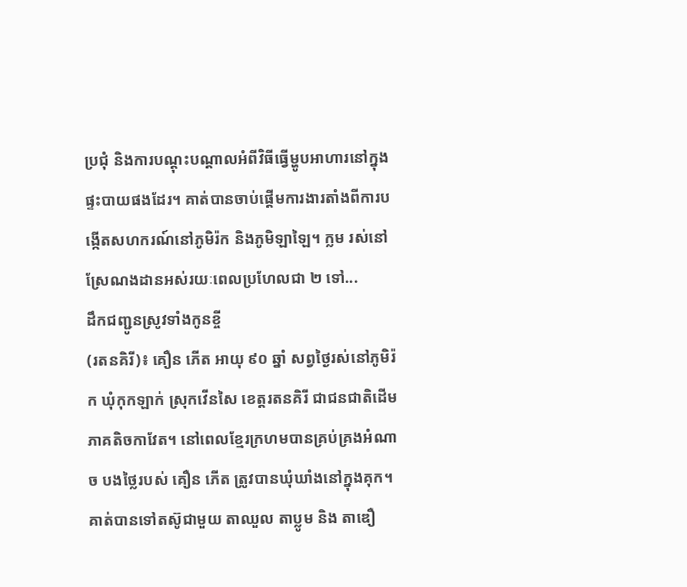ប្រជុំ និងការបណ្ដុះបណ្ដាលអំពីវិធីធ្វើម្ហូបអាហារនៅក្នុងផ្ទះបាយផងដែរ។ គាត់បានចាប់ផ្ដើមការងារតាំងពីការបង្កើតសហករណ៍នៅភូមិរ៉ក និងភូមិឡាឡៃ។ ក្លម រស់នៅស្រែណងដានអស់រយៈពេលប្រហែលជា ២ ទៅ...
ដឹកជញ្ជូនស្រូវទាំងកូនខ្ចី
(រតនគិរី)៖ គឿន ភើត អាយុ ៩០ ឆ្នាំ សព្វថ្ងៃរស់នៅភូមិរ៉ក ឃុំកុកឡាក់ ស្រុកវើនសៃ ខេត្តរតនគិរី ជាជនជាតិដើមភាគតិចកាវែត។ នៅពេលខ្មែរក្រហមបានគ្រប់គ្រងអំណាច បងថ្លៃរបស់ គឿន ភើត ត្រូវបានឃុំឃាំងនៅក្នុងគុក។ គាត់បានទៅតស៊ូជាមួយ តាឈួល តាប្លូម និង តាឌឿ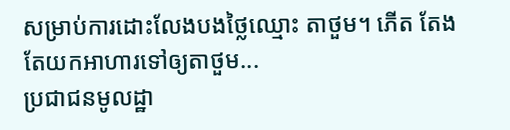សម្រាប់ការដោះលែងបងថ្លៃឈ្មោះ តាថួម។ ភើត តែងតែយកអាហារទៅឲ្យតាថួម...
ប្រជាជនមូលដ្ឋា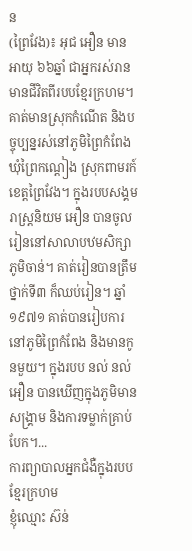ន
(ព្រៃវែង)៖ អុជ អឿន មានអាយុ ៦៦ឆ្នាំ ជាអ្នករស់រានមានជីវិតពីរបបខ្មែរក្រហម។ គាត់មានស្រុកកំណើត និងបច្ចុប្បន្នរស់នៅភូមិព្រៃកំពែង ឃុំព្រៃកណ្តៀង ស្រុកពាមរក៍ ខេត្តព្រៃវែង។ ក្នុងរបបសង្គមរាស្រ្តនិយម អឿន បានចូលរៀននៅសាលាបឋមសិក្សាភូមិចាន់។ គាត់រៀនបានត្រឹមថ្នាក់ទី៣ ក៏ឈប់រៀន។ ឆ្នាំ១៩៧១ គាត់បានរៀបការនៅភូមិព្រៃកំពែង និងមានកូនមួយ។ ក្នុងរបប នល់ នល់ អឿន បានឃើញក្នុងភូមិមានសង្រ្គាម និងការទម្លាក់គ្រាប់បែក។...
ការព្យាបាលអ្នកជំងឺក្នុងរបបខ្មែរក្រហម
ខ្ញុំឈ្មោះ ស៊ន់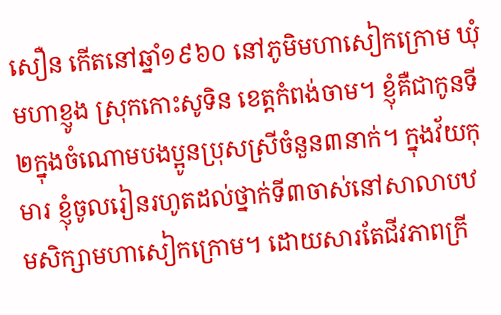សឿន កើតនៅឆ្នាំ១៩៦០ នៅភូមិមហាសៀកក្រោម ឃុំមហាខ្ញូង ស្រុកកោះសូទិន ខេត្តកំពង់ចាម។ ខ្ញុំគឺជាកូនទី២ក្នុងចំណោមបងប្អូនប្រុសស្រីចំនួន៣នាក់។ ក្នុងវ័យកុមារ ខ្ញុំចូលរៀនរហូតដល់ថ្នាក់ទី៣ចាស់នៅសាលាបឋមសិក្សាមហាសៀកក្រោម។ ដោយសារតែជីវភាពក្រី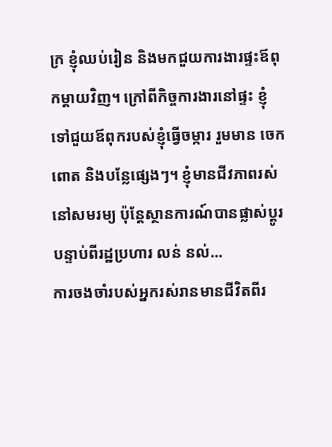ក្រ ខ្ញុំឈប់រៀន និងមកជួយការងារផ្ទះឪពុកម្ដាយវិញ។ ក្រៅពីកិច្ចការងារនៅផ្ទះ ខ្ញុំទៅជួយឪពុករបស់ខ្ញុំធ្វើចម្ការ រួមមាន ចេក ពោត និងបន្លែផ្សេងៗ។ ខ្ញុំមានជីវភាពរស់នៅសមរម្យ ប៉ុន្តែស្ថានការណ៍បានផ្លាស់ប្ដូរ បន្ទាប់ពីរដ្ឋប្រហារ លន់ នល់...
ការចងចាំរបស់អ្នករស់រានមានជីវិតពីរ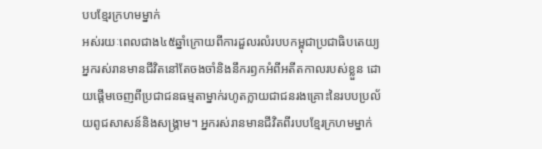បបខ្មែរក្រហមម្នាក់
អស់រយៈពេលជាង៤៥ឆ្នាំក្រោយពីការដួលរលំរបបកម្ពុជាប្រជាធិបតេយ្យ អ្នករស់រានមានជីវិតនៅតែចងចាំនិងនឹករឭកអំពីអតីតកាលរបស់ខ្លួន ដោយផ្តើមចេញពីប្រជាជនធម្មតាម្នាក់រហូតក្លាយជាជនរងគ្រោះនៃរបបប្រល័យពូជសាសន៍និងសង្គ្រាម។ អ្នករស់រានមានជីវិតពីរបបខ្មែរក្រហមម្នាក់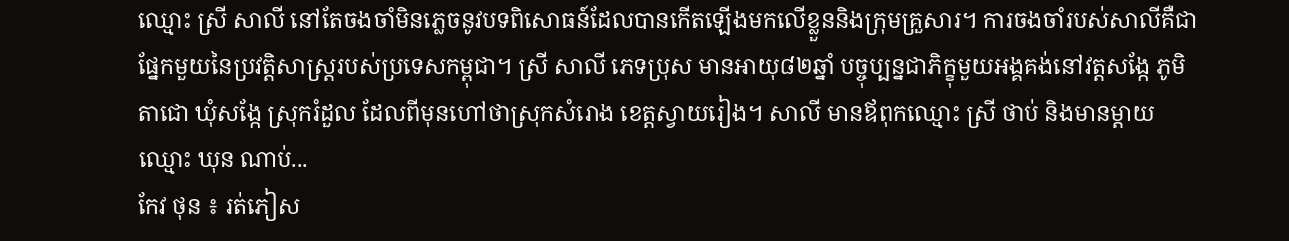ឈ្មោះ ស្រី សាលី នៅតែចងចាំមិនភ្លេចនូវបទពិសោធន៍ដែលបានកើតឡើងមកលើខ្លួននិងក្រុមគ្រួសារ។ ការចងចាំរបស់សាលីគឺជាផ្នែកមួយនៃប្រវត្តិសាស្ត្ររបស់ប្រទេសកម្ពុជា។ ស្រី សាលី ភេទប្រុស មានអាយុ៨២ឆ្នាំ បច្ចុប្បន្នជាភិក្ខុមួយអង្គគង់នៅវត្តសង្កែ ភូមិតាជោ ឃុំសង្កែ ស្រុករំដួល ដែលពីមុនហៅថាស្រុកសំរោង ខេត្តស្វាយរៀង។ សាលី មានឪពុកឈ្មោះ ស្រី ថាប់ និងមានម្ដាយឈ្មោះ ឃុន ណាប់...
កែវ ថុន ៖ រត់ភៀស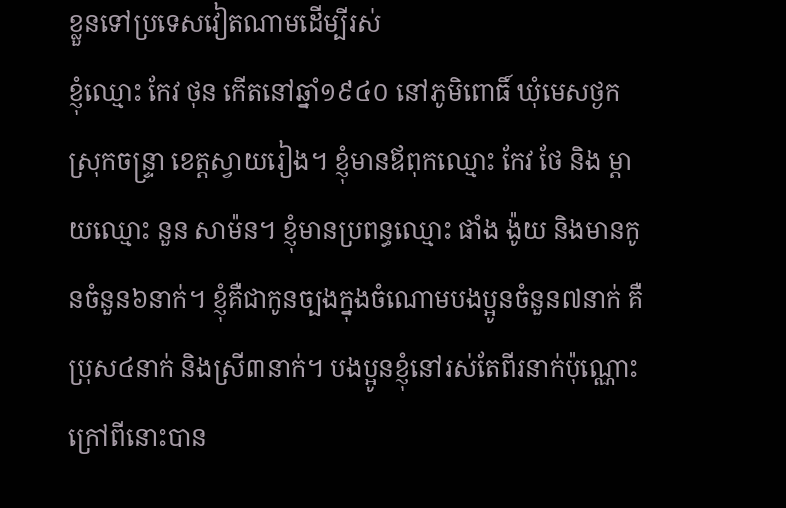ខ្លួនទៅប្រទេសវៀតណាមដើម្បីរស់
ខ្ញុំឈ្មោះ កែវ ថុន កើតនៅឆ្នាំ១៩៤០ នៅភូមិពោធិ៍ ឃុំមេសថ្ងក ស្រុកចន្រ្ទា ខេត្តស្វាយរៀង។ ខ្ញុំមានឪពុកឈ្មោះ កែវ ថែ និង ម្តាយឈ្មោះ នួន សាម៉ន។ ខ្ញុំមានប្រពន្ធឈ្មោះ ផាំង ង៉ូយ និងមានកូនចំនួន៦នាក់។ ខ្ញុំគឺជាកូនច្បងក្នុងចំណោមបងប្អូនចំនួន៧នាក់ គឺប្រុស៤នាក់ និងស្រី៣នាក់។ បងប្អូនខ្ញុំនៅរស់តែពីរនាក់ប៉ុណ្ណោះ ក្រៅពីនោះបាន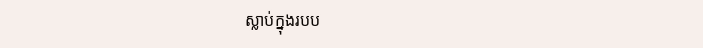ស្លាប់ក្នុងរបប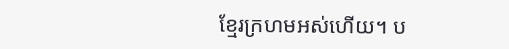ខ្មែរក្រហមអស់ហើយ។ ប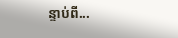ន្ទាប់ពី...